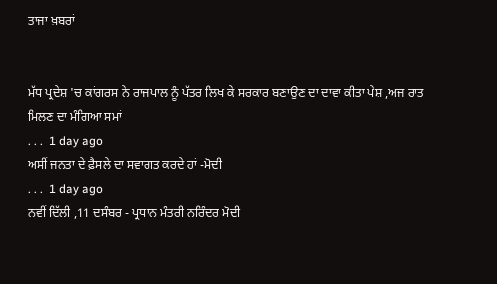ਤਾਜਾ ਖ਼ਬਰਾਂ


ਮੱਧ ਪ੍ਰਦੇਸ਼ 'ਚ ਕਾਂਗਰਸ ਨੇ ਰਾਜਪਾਲ ਨੂੰ ਪੱਤਰ ਲਿਖ ਕੇ ਸਰਕਾਰ ਬਣਾਉਣ ਦਾ ਦਾਵਾ ਕੀਤਾ ਪੇਸ਼ ,ਅਜ ਰਾਤ ਮਿਲਣ ਦਾ ਮੰਗਿਆ ਸਮਾਂ
. . .  1 day ago
ਅਸੀਂ ਜਨਤਾ ਦੇ ਫ਼ੈਸਲੇ ਦਾ ਸਵਾਗਤ ਕਰਦੇ ਹਾਂ -ਮੋਦੀ
. . .  1 day ago
ਨਵੀਂ ਦਿੱਲੀ ,11 ਦਸੰਬਰ - ਪ੍ਰਧਾਨ ਮੰਤਰੀ ਨਰਿੰਦਰ ਮੋਦੀ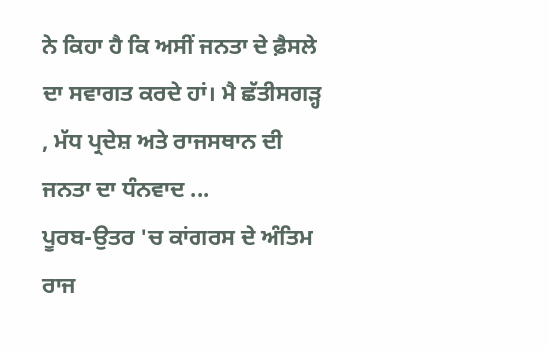ਨੇ ਕਿਹਾ ਹੈ ਕਿ ਅਸੀਂ ਜਨਤਾ ਦੇ ਫ਼ੈਸਲੇ ਦਾ ਸਵਾਗਤ ਕਰਦੇ ਹਾਂ। ਮੈ ਛੱਤੀਸਗੜ੍ਹ , ਮੱਧ ਪ੍ਰਦੇਸ਼ ਅਤੇ ਰਾਜਸਥਾਨ ਦੀ ਜਨਤਾ ਦਾ ਧੰਨਵਾਦ ...
ਪੂਰਬ-ਉਤਰ 'ਚ ਕਾਂਗਰਸ ਦੇ ਅੰਤਿਮ ਰਾਜ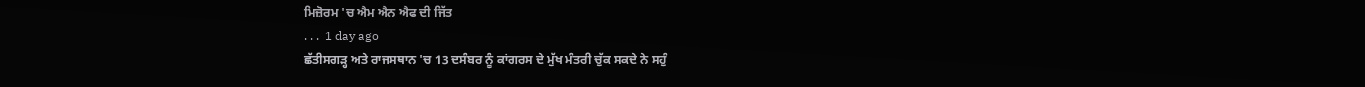ਮਿਜ਼ੋਰਮ 'ਚ ਐਮ ਐਨ ਐਫ ਦੀ ਜਿੱਤ
. . .  1 day ago
ਛੱਤੀਸਗੜ੍ਹ ਅਤੇ ਰਾਜਸਥਾਨ 'ਚ 13 ਦਸੰਬਰ ਨੂੰ ਕਾਂਗਰਸ ਦੇ ਮੁੱਖ ਮੰਤਰੀ ਚੁੱਕ ਸਕਦੇ ਨੇ ਸਹੁੰ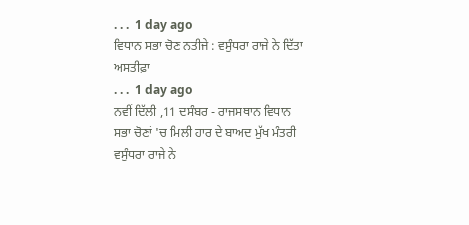. . .  1 day ago
ਵਿਧਾਨ ਸਭਾ ਚੋਣ ਨਤੀਜੇ : ਵਸੁੰਧਰਾ ਰਾਜੇ ਨੇ ਦਿੱਤਾ ਅਸਤੀਫ਼ਾ
. . .  1 day ago
ਨਵੀਂ ਦਿੱਲੀ ,11 ਦਸੰਬਰ - ਰਾਜਸਥਾਨ ਵਿਧਾਨ ਸਭਾ ਚੋਣਾਂ 'ਚ ਮਿਲੀ ਹਾਰ ਦੇ ਬਾਅਦ ਮੁੱਖ ਮੰਤਰੀ ਵਸੁੰਧਰਾ ਰਾਜੇ ਨੇ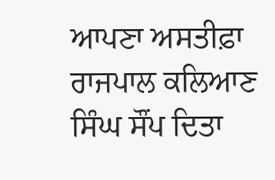ਆਪਣਾ ਅਸਤੀਫ਼ਾ ਰਾਜਪਾਲ ਕਲਿਆਣ ਸਿੰਘ ਸੌਂਪ ਦਿਤਾ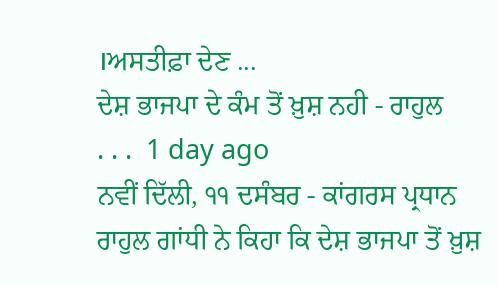।ਅਸਤੀਫ਼ਾ ਦੇਣ ...
ਦੇਸ਼ ਭਾਜਪਾ ਦੇ ਕੰਮ ਤੋਂ ਖ਼ੁਸ਼ ਨਹੀ - ਰਾਹੁਲ
. . .  1 day ago
ਨਵੀਂ ਦਿੱਲੀ, ੧੧ ਦਸੰਬਰ - ਕਾਂਗਰਸ ਪ੍ਰਧਾਨ ਰਾਹੁਲ ਗਾਂਧੀ ਨੇ ਕਿਹਾ ਕਿ ਦੇਸ਼ ਭਾਜਪਾ ਤੋਂ ਖ਼ੁਸ਼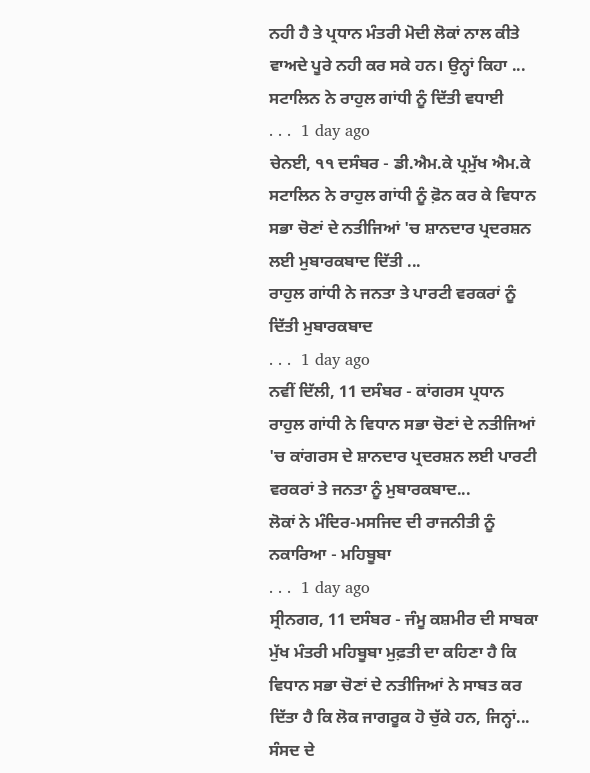ਨਹੀ ਹੈ ਤੇ ਪ੍ਰਧਾਨ ਮੰਤਰੀ ਮੋਦੀ ਲੋਕਾਂ ਨਾਲ ਕੀਤੇ ਵਾਅਦੇ ਪੂਰੇ ਨਹੀ ਕਰ ਸਕੇ ਹਨ। ਉਨ੍ਹਾਂ ਕਿਹਾ ...
ਸਟਾਲਿਨ ਨੇ ਰਾਹੁਲ ਗਾਂਧੀ ਨੂੰ ਦਿੱਤੀ ਵਧਾਈ
. . .  1 day ago
ਚੇਨਈ, ੧੧ ਦਸੰਬਰ - ਡੀ.ਐਮ.ਕੇ ਪ੍ਰਮੁੱਖ ਐਮ.ਕੇ ਸਟਾਲਿਨ ਨੇ ਰਾਹੁਲ ਗਾਂਧੀ ਨੂੰ ਫ਼ੋਨ ਕਰ ਕੇ ਵਿਧਾਨ ਸਭਾ ਚੋਣਾਂ ਦੇ ਨਤੀਜਿਆਂ 'ਚ ਸ਼ਾਨਦਾਰ ਪ੍ਰਦਰਸ਼ਨ ਲਈ ਮੁਬਾਰਕਬਾਦ ਦਿੱਤੀ ...
ਰਾਹੁਲ ਗਾਂਧੀ ਨੇ ਜਨਤਾ ਤੇ ਪਾਰਟੀ ਵਰਕਰਾਂ ਨੂੰ ਦਿੱਤੀ ਮੁਬਾਰਕਬਾਦ
. . .  1 day ago
ਨਵੀਂ ਦਿੱਲੀ, 11 ਦਸੰਬਰ - ਕਾਂਗਰਸ ਪ੍ਰਧਾਨ ਰਾਹੁਲ ਗਾਂਧੀ ਨੇ ਵਿਧਾਨ ਸਭਾ ਚੋਣਾਂ ਦੇ ਨਤੀਜਿਆਂ 'ਚ ਕਾਂਗਰਸ ਦੇ ਸ਼ਾਨਦਾਰ ਪ੍ਰਦਰਸ਼ਨ ਲਈ ਪਾਰਟੀ ਵਰਕਰਾਂ ਤੇ ਜਨਤਾ ਨੂੰ ਮੁਬਾਰਕਬਾਦ...
ਲੋਕਾਂ ਨੇ ਮੰਦਿਰ-ਮਸਜਿਦ ਦੀ ਰਾਜਨੀਤੀ ਨੂੰ ਨਕਾਰਿਆ - ਮਹਿਬੂਬਾ
. . .  1 day ago
ਸ੍ਰੀਨਗਰ, 11 ਦਸੰਬਰ - ਜੰਮੂ ਕਸ਼ਮੀਰ ਦੀ ਸਾਬਕਾ ਮੁੱਖ ਮੰਤਰੀ ਮਹਿਬੂਬਾ ਮੁਫ਼ਤੀ ਦਾ ਕਹਿਣਾ ਹੈ ਕਿ ਵਿਧਾਨ ਸਭਾ ਚੋਣਾਂ ਦੇ ਨਤੀਜਿਆਂ ਨੇ ਸਾਬਤ ਕਰ ਦਿੱਤਾ ਹੈ ਕਿ ਲੋਕ ਜਾਗਰੂਕ ਹੋ ਚੁੱਕੇ ਹਨ, ਜਿਨ੍ਹਾਂ...
ਸੰਸਦ ਦੇ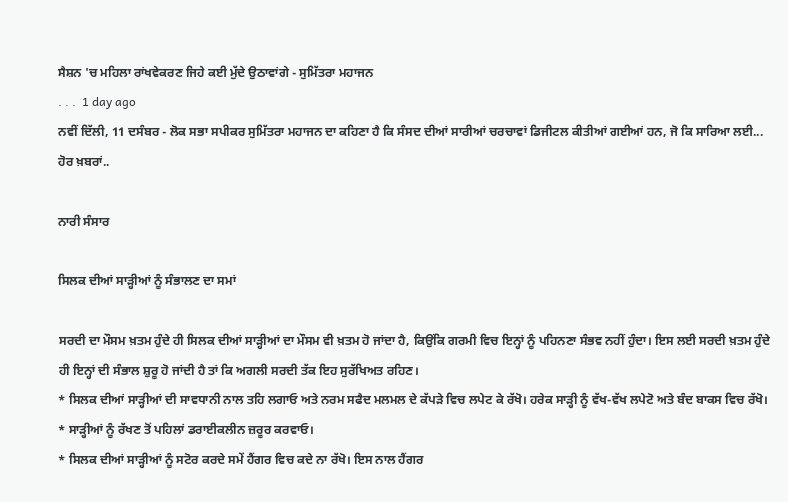ਸੈਸ਼ਨ 'ਚ ਮਹਿਲਾ ਰਾਂਖਵੇਕਰਣ ਜਿਹੇ ਕਈ ਮੁੱਦੇ ਉਠਾਵਾਂਗੇ - ਸੁਮਿੱਤਰਾ ਮਹਾਜਨ
. . .  1 day ago
ਨਵੀਂ ਦਿੱਲੀ, 11 ਦਸੰਬਰ - ਲੋਕ ਸਭਾ ਸਪੀਕਰ ਸੁਮਿੱਤਰਾ ਮਹਾਜਨ ਦਾ ਕਹਿਣਾ ਹੈ ਕਿ ਸੰਸਦ ਦੀਆਂ ਸਾਰੀਆਂ ਚਰਚਾਵਾਂ ਡਿਜੀਟਲ ਕੀਤੀਆਂ ਗਈਆਂ ਹਨ, ਜੋ ਕਿ ਸਾਰਿਆ ਲਈ...
ਹੋਰ ਖ਼ਬਰਾਂ..

ਨਾਰੀ ਸੰਸਾਰ

ਸਿਲਕ ਦੀਆਂ ਸਾੜ੍ਹੀਆਂ ਨੂੰ ਸੰਭਾਲਣ ਦਾ ਸਮਾਂ

ਸਰਦੀ ਦਾ ਮੌਸਮ ਖ਼ਤਮ ਹੁੰਦੇ ਹੀ ਸਿਲਕ ਦੀਆਂ ਸਾੜ੍ਹੀਆਂ ਦਾ ਮੌਸਮ ਵੀ ਖ਼ਤਮ ਹੋ ਜਾਂਦਾ ਹੈ, ਕਿਉਂਕਿ ਗਰਮੀ ਵਿਚ ਇਨ੍ਹਾਂ ਨੂੰ ਪਹਿਨਣਾ ਸੰਭਵ ਨਹੀਂ ਹੁੰਦਾ। ਇਸ ਲਈ ਸਰਦੀ ਖ਼ਤਮ ਹੁੰਦੇ ਹੀ ਇਨ੍ਹਾਂ ਦੀ ਸੰਭਾਲ ਸ਼ੁਰੂ ਹੋ ਜਾਂਦੀ ਹੈ ਤਾਂ ਕਿ ਅਗਲੀ ਸਰਦੀ ਤੱਕ ਇਹ ਸੁਰੱਖਿਅਤ ਰਹਿਣ।
* ਸਿਲਕ ਦੀਆਂ ਸਾੜ੍ਹੀਆਂ ਦੀ ਸਾਵਧਾਨੀ ਨਾਲ ਤਹਿ ਲਗਾਓ ਅਤੇ ਨਰਮ ਸਫੈਦ ਮਲਮਲ ਦੇ ਕੱਪੜੇ ਵਿਚ ਲਪੇਟ ਕੇ ਰੱਖੋ। ਹਰੇਕ ਸਾੜ੍ਹੀ ਨੂੰ ਵੱਖ-ਵੱਖ ਲਪੇਟੋ ਅਤੇ ਬੰਦ ਬਾਕਸ ਵਿਚ ਰੱਖੋ।
* ਸਾੜ੍ਹੀਆਂ ਨੂੰ ਰੱਖਣ ਤੋਂ ਪਹਿਲਾਂ ਡਰਾਈਕਲੀਨ ਜ਼ਰੂਰ ਕਰਵਾਓ।
* ਸਿਲਕ ਦੀਆਂ ਸਾੜ੍ਹੀਆਂ ਨੂੰ ਸਟੋਰ ਕਰਦੇ ਸਮੇਂ ਹੈਂਗਰ ਵਿਚ ਕਦੇ ਨਾ ਰੱਖੋ। ਇਸ ਨਾਲ ਹੈਂਗਰ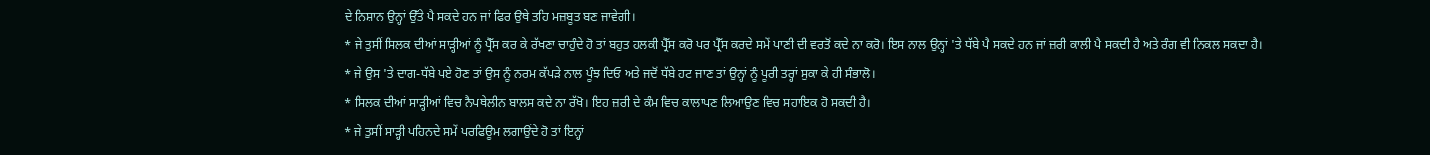ਦੇ ਨਿਸ਼ਾਨ ਉਨ੍ਹਾਂ ਉੱਤੇ ਪੈ ਸਕਦੇ ਹਨ ਜਾਂ ਫਿਰ ਉਥੇ ਤਹਿ ਮਜ਼ਬੂਤ ਬਣ ਜਾਵੇਗੀ।
* ਜੇ ਤੁਸੀਂ ਸਿਲਕ ਦੀਆਂ ਸਾੜ੍ਹੀਆਂ ਨੂੰ ਪ੍ਰੈੱਸ ਕਰ ਕੇ ਰੱਖਣਾ ਚਾਹੁੰਦੇ ਹੋ ਤਾਂ ਬਹੁਤ ਹਲਕੀ ਪ੍ਰੈੱਸ ਕਰੋ ਪਰ ਪ੍ਰੈੱਸ ਕਰਦੇ ਸਮੇਂ ਪਾਣੀ ਦੀ ਵਰਤੋਂ ਕਦੇ ਨਾ ਕਰੋ। ਇਸ ਨਾਲ ਉਨ੍ਹਾਂ 'ਤੇ ਧੱਬੇ ਪੈ ਸਕਦੇ ਹਨ ਜਾਂ ਜ਼ਰੀ ਕਾਲੀ ਪੈ ਸਕਦੀ ਹੈ ਅਤੇ ਰੰਗ ਵੀ ਨਿਕਲ ਸਕਦਾ ਹੈ।
* ਜੇ ਉਸ 'ਤੇ ਦਾਗ-ਧੱਬੇ ਪਏ ਹੋਣ ਤਾਂ ਉਸ ਨੂੰ ਨਰਮ ਕੱਪੜੇ ਨਾਲ ਪੂੰਝ ਦਿਓ ਅਤੇ ਜਦੋਂ ਧੱਬੇ ਹਟ ਜਾਣ ਤਾਂ ਉਨ੍ਹਾਂ ਨੂੰ ਪੂਰੀ ਤਰ੍ਹਾਂ ਸੁਕਾ ਕੇ ਹੀ ਸੰਭਾਲੋ।
* ਸਿਲਕ ਦੀਆਂ ਸਾੜ੍ਹੀਆਂ ਵਿਚ ਨੈਪਥੇਲੀਨ ਬਾਲਸ ਕਦੇ ਨਾ ਰੱਖੋ। ਇਹ ਜ਼ਰੀ ਦੇ ਕੰਮ ਵਿਚ ਕਾਲਾਪਣ ਲਿਆਉਣ ਵਿਚ ਸਹਾਇਕ ਹੋ ਸਕਦੀ ਹੈ।
* ਜੇ ਤੁਸੀਂ ਸਾੜ੍ਹੀ ਪਹਿਨਦੇ ਸਮੇਂ ਪਰਫਿਊਮ ਲਗਾਉਂਦੇ ਹੋ ਤਾਂ ਇਨ੍ਹਾਂ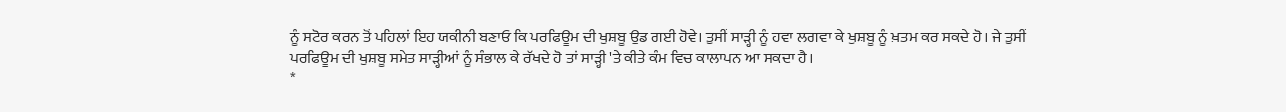ਨੂੰ ਸਟੋਰ ਕਰਨ ਤੋਂ ਪਹਿਲਾਂ ਇਹ ਯਕੀਨੀ ਬਣਾਓ ਕਿ ਪਰਫਿਊਮ ਦੀ ਖੁਸ਼ਬੂ ਉਡ ਗਈ ਹੋਵੇ। ਤੁਸੀਂ ਸਾੜ੍ਹੀ ਨੂੰ ਹਵਾ ਲਗਵਾ ਕੇ ਖੁਸ਼ਬੂ ਨੂੰ ਖ਼ਤਮ ਕਰ ਸਕਦੇ ਹੋ। ਜੇ ਤੁਸੀਂ ਪਰਫਿਊਮ ਦੀ ਖੁਸ਼ਬੂ ਸਮੇਤ ਸਾੜ੍ਹੀਆਂ ਨੂੰ ਸੰਭਾਲ ਕੇ ਰੱਖਦੇ ਹੋ ਤਾਂ ਸਾੜ੍ਹੀ 'ਤੇ ਕੀਤੇ ਕੰਮ ਵਿਚ ਕਾਲਾਪਨ ਆ ਸਕਦਾ ਹੈ।
*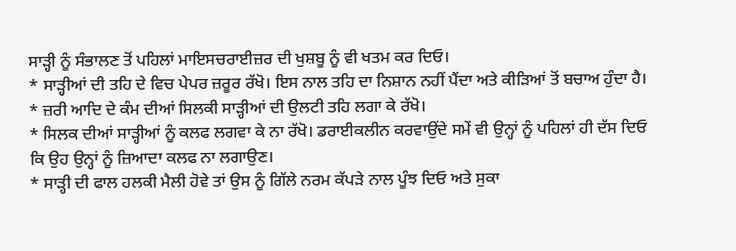ਸਾੜ੍ਹੀ ਨੂੰ ਸੰਭਾਲਣ ਤੋਂ ਪਹਿਲਾਂ ਮਾਇਸਚਰਾਈਜ਼ਰ ਦੀ ਖੁਸ਼ਬੂ ਨੂੰ ਵੀ ਖਤਮ ਕਰ ਦਿਓ।
* ਸਾੜ੍ਹੀਆਂ ਦੀ ਤਹਿ ਦੇ ਵਿਚ ਪੇਪਰ ਜ਼ਰੂਰ ਰੱਖੋ। ਇਸ ਨਾਲ ਤਹਿ ਦਾ ਨਿਸ਼ਾਨ ਨਹੀਂ ਪੈਂਦਾ ਅਤੇ ਕੀੜਿਆਂ ਤੋਂ ਬਚਾਅ ਹੁੰਦਾ ਹੈ।
* ਜ਼ਰੀ ਆਦਿ ਦੇ ਕੰਮ ਦੀਆਂ ਸਿਲਕੀ ਸਾੜ੍ਹੀਆਂ ਦੀ ਉਲਟੀ ਤਹਿ ਲਗਾ ਕੇ ਰੱਖੋ।
* ਸਿਲਕ ਦੀਆਂ ਸਾੜ੍ਹੀਆਂ ਨੂੰ ਕਲਫ ਲਗਵਾ ਕੇ ਨਾ ਰੱਖੋ। ਡਰਾਈਕਲੀਨ ਕਰਵਾਉਂਦੇ ਸਮੇਂ ਵੀ ਉਨ੍ਹਾਂ ਨੂੰ ਪਹਿਲਾਂ ਹੀ ਦੱਸ ਦਿਓ ਕਿ ਉਹ ਉਨ੍ਹਾਂ ਨੂੰ ਜ਼ਿਆਦਾ ਕਲਫ ਨਾ ਲਗਾਉਣ।
* ਸਾੜ੍ਹੀ ਦੀ ਫਾਲ ਹਲਕੀ ਮੈਲੀ ਹੋਵੇ ਤਾਂ ਉਸ ਨੂੰ ਗਿੱਲੇ ਨਰਮ ਕੱਪੜੇ ਨਾਲ ਪੂੰਝ ਦਿਓ ਅਤੇ ਸੁਕਾ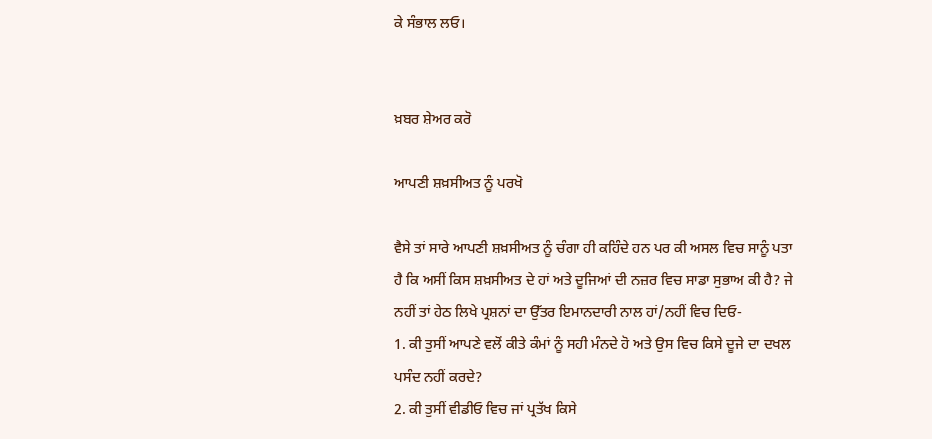ਕੇ ਸੰਭਾਲ ਲਓ।


ਖ਼ਬਰ ਸ਼ੇਅਰ ਕਰੋ

ਆਪਣੀ ਸ਼ਖ਼ਸੀਅਤ ਨੂੰ ਪਰਖੋ

ਵੈਸੇ ਤਾਂ ਸਾਰੇ ਆਪਣੀ ਸ਼ਖ਼ਸੀਅਤ ਨੂੰ ਚੰਗਾ ਹੀ ਕਹਿੰਦੇ ਹਨ ਪਰ ਕੀ ਅਸਲ ਵਿਚ ਸਾਨੂੰ ਪਤਾ ਹੈ ਕਿ ਅਸੀਂ ਕਿਸ ਸ਼ਖ਼ਸੀਅਤ ਦੇ ਹਾਂ ਅਤੇ ਦੂਜਿਆਂ ਦੀ ਨਜ਼ਰ ਵਿਚ ਸਾਡਾ ਸੁਭਾਅ ਕੀ ਹੈ? ਜੇ ਨਹੀਂ ਤਾਂ ਹੇਠ ਲਿਖੇ ਪ੍ਰਸ਼ਨਾਂ ਦਾ ਉੱਤਰ ਇਮਾਨਦਾਰੀ ਨਾਲ ਹਾਂ/ਨਹੀਂ ਵਿਚ ਦਿਓ-
1. ਕੀ ਤੁਸੀਂ ਆਪਣੇ ਵਲੋਂ ਕੀਤੇ ਕੰਮਾਂ ਨੂੰ ਸਹੀ ਮੰਨਦੇ ਹੋ ਅਤੇ ਉਸ ਵਿਚ ਕਿਸੇ ਦੂਜੇ ਦਾ ਦਖਲ ਪਸੰਦ ਨਹੀਂ ਕਰਦੇ?
2. ਕੀ ਤੁਸੀਂ ਵੀਡੀਓ ਵਿਚ ਜਾਂ ਪ੍ਰਤੱਖ ਕਿਸੇ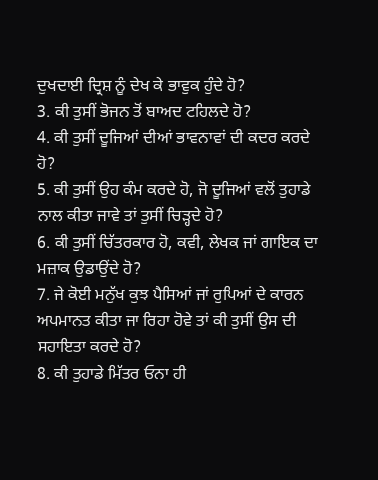ਦੁਖਦਾਈ ਦ੍ਰਿਸ਼ ਨੂੰ ਦੇਖ ਕੇ ਭਾਵੁਕ ਹੁੰਦੇ ਹੋ?
3. ਕੀ ਤੁਸੀਂ ਭੋਜਨ ਤੋਂ ਬਾਅਦ ਟਹਿਲਦੇ ਹੋ?
4. ਕੀ ਤੁਸੀਂ ਦੂਜਿਆਂ ਦੀਆਂ ਭਾਵਨਾਵਾਂ ਦੀ ਕਦਰ ਕਰਦੇ ਹੋ?
5. ਕੀ ਤੁਸੀਂ ਉਹ ਕੰਮ ਕਰਦੇ ਹੋ, ਜੋ ਦੂਜਿਆਂ ਵਲੋਂ ਤੁਹਾਡੇ ਨਾਲ ਕੀਤਾ ਜਾਵੇ ਤਾਂ ਤੁਸੀਂ ਚਿੜ੍ਹਦੇ ਹੋ?
6. ਕੀ ਤੁਸੀਂ ਚਿੱਤਰਕਾਰ ਹੋ, ਕਵੀ, ਲੇਖਕ ਜਾਂ ਗਾਇਕ ਦਾ ਮਜ਼ਾਕ ਉਡਾਉਂਦੇ ਹੋ?
7. ਜੇ ਕੋਈ ਮਨੁੱਖ ਕੁਝ ਪੈਸਿਆਂ ਜਾਂ ਰੁਪਿਆਂ ਦੇ ਕਾਰਨ ਅਪਮਾਨਤ ਕੀਤਾ ਜਾ ਰਿਹਾ ਹੋਵੇ ਤਾਂ ਕੀ ਤੁਸੀਂ ਉਸ ਦੀ ਸਹਾਇਤਾ ਕਰਦੇ ਹੋ?
8. ਕੀ ਤੁਹਾਡੇ ਮਿੱਤਰ ਓਨਾ ਹੀ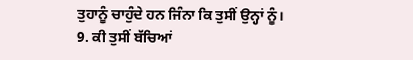ਤੁਹਾਨੂੰ ਚਾਹੁੰਦੇ ਹਨ ਜਿੰਨਾ ਕਿ ਤੁਸੀਂ ਉਨ੍ਹਾਂ ਨੂੰ।
9. ਕੀ ਤੁਸੀਂ ਬੱਚਿਆਂ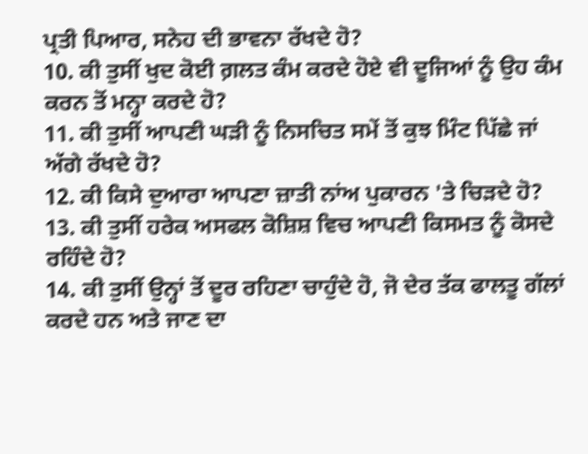ਪ੍ਰਤੀ ਪਿਆਰ, ਸਨੇਹ ਦੀ ਭਾਵਨਾ ਰੱਖਦੇ ਹੋ?
10. ਕੀ ਤੁਸੀਂ ਖੁਦ ਕੋਈ ਗ਼ਲਤ ਕੰਮ ਕਰਦੇ ਹੋਏ ਵੀ ਦੂਜਿਆਂ ਨੂੰ ਉਹ ਕੰਮ ਕਰਨ ਤੋਂ ਮਨ੍ਹਾ ਕਰਦੇ ਹੋ?
11. ਕੀ ਤੁਸੀਂ ਆਪਣੀ ਘੜੀ ਨੂੰ ਨਿਸਚਿਤ ਸਮੇਂ ਤੋਂ ਕੁਝ ਮਿੰਟ ਪਿੱਛੇ ਜਾਂ ਅੱਗੇ ਰੱਖਦੇ ਹੋ?
12. ਕੀ ਕਿਸੇ ਦੁਆਰਾ ਆਪਣਾ ਜ਼ਾਤੀ ਨਾਂਅ ਪੁਕਾਰਨ 'ਤੇ ਚਿੜਦੇ ਹੋ?
13. ਕੀ ਤੁਸੀਂ ਹਰੇਕ ਅਸਫਲ ਕੋਸ਼ਿਸ਼ ਵਿਚ ਆਪਣੀ ਕਿਸਮਤ ਨੂੰ ਕੋਸਦੇ ਰਹਿੰਦੇ ਹੋ?
14. ਕੀ ਤੁਸੀਂ ਉਨ੍ਹਾਂ ਤੋਂ ਦੂਰ ਰਹਿਣਾ ਚਾਹੁੰਦੇ ਹੋ, ਜੋ ਦੇਰ ਤੱਕ ਫਾਲਤੂ ਗੱਲਾਂ ਕਰਦੇ ਹਨ ਅਤੇ ਜਾਣ ਦਾ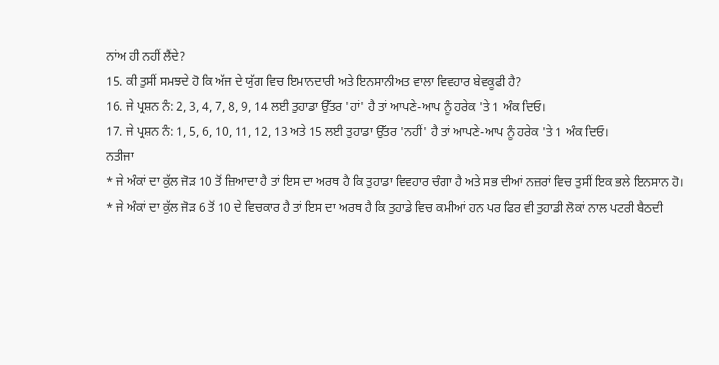ਨਾਂਅ ਹੀ ਨਹੀਂ ਲੈਂਦੇ?
15. ਕੀ ਤੁਸੀਂ ਸਮਝਦੇ ਹੋ ਕਿ ਅੱਜ ਦੇ ਯੁੱਗ ਵਿਚ ਇਮਾਨਦਾਰੀ ਅਤੇ ਇਨਸਾਨੀਅਤ ਵਾਲਾ ਵਿਵਹਾਰ ਬੇਵਕੂਫੀ ਹੈ?
16. ਜੇ ਪ੍ਰਸ਼ਨ ਨੰ: 2, 3, 4, 7, 8, 9, 14 ਲਈ ਤੁਹਾਡਾ ਉੱਤਰ 'ਹਾਂ' ਹੈ ਤਾਂ ਆਪਣੇ-ਆਪ ਨੂੰ ਹਰੇਕ 'ਤੇ 1 ਅੰਕ ਦਿਓ।
17. ਜੇ ਪ੍ਰਸ਼ਨ ਨੰ: 1, 5, 6, 10, 11, 12, 13 ਅਤੇ 15 ਲਈ ਤੁਹਾਡਾ ਉੱਤਰ 'ਨਹੀਂ' ਹੈ ਤਾਂ ਆਪਣੇ-ਆਪ ਨੂੰ ਹਰੇਕ 'ਤੇ 1 ਅੰਕ ਦਿਓ।
ਨਤੀਜਾ
* ਜੇ ਅੰਕਾਂ ਦਾ ਕੁੱਲ ਜੋੜ 10 ਤੋਂ ਜ਼ਿਆਦਾ ਹੈ ਤਾਂ ਇਸ ਦਾ ਅਰਥ ਹੈ ਕਿ ਤੁਹਾਡਾ ਵਿਵਹਾਰ ਚੰਗਾ ਹੈ ਅਤੇ ਸਭ ਦੀਆਂ ਨਜ਼ਰਾਂ ਵਿਚ ਤੁਸੀਂ ਇਕ ਭਲੇ ਇਨਸਾਨ ਹੋ।
* ਜੇ ਅੰਕਾਂ ਦਾ ਕੁੱਲ ਜੋੜ 6 ਤੋਂ 10 ਦੇ ਵਿਚਕਾਰ ਹੈ ਤਾਂ ਇਸ ਦਾ ਅਰਥ ਹੈ ਕਿ ਤੁਹਾਡੇ ਵਿਚ ਕਮੀਆਂ ਹਨ ਪਰ ਫਿਰ ਵੀ ਤੁਹਾਡੀ ਲੋਕਾਂ ਨਾਲ ਪਟਰੀ ਬੈਠਦੀ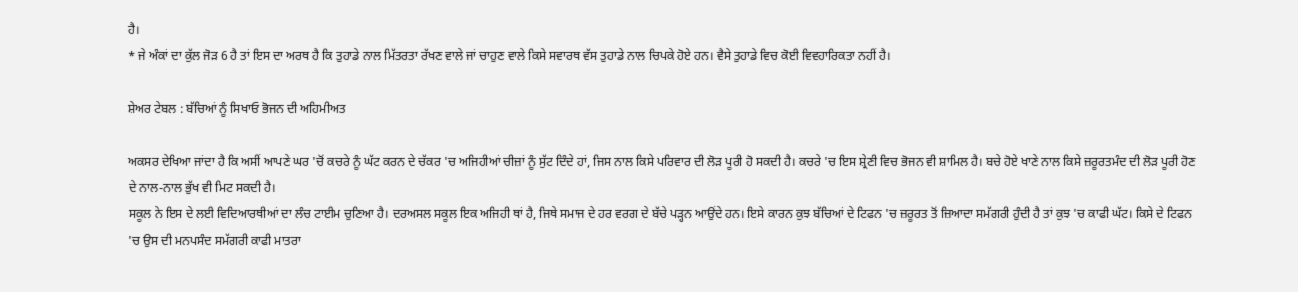ਹੈ।
* ਜੇ ਅੰਕਾਂ ਦਾ ਕੁੱਲ ਜੋੜ 6 ਹੈ ਤਾਂ ਇਸ ਦਾ ਅਰਥ ਹੈ ਕਿ ਤੁਹਾਡੇ ਨਾਲ ਮਿੱਤਰਤਾ ਰੱਖਣ ਵਾਲੇ ਜਾਂ ਚਾਹੁਣ ਵਾਲੇ ਕਿਸੇ ਸਵਾਰਥ ਵੱਸ ਤੁਹਾਡੇ ਨਾਲ ਚਿਪਕੇ ਹੋਏ ਹਨ। ਵੈਸੇ ਤੁਹਾਡੇ ਵਿਚ ਕੋਈ ਵਿਵਹਾਰਿਕਤਾ ਨਹੀਂ ਹੈ।

ਸ਼ੇਅਰ ਟੇਬਲ : ਬੱਚਿਆਂ ਨੂੰ ਸਿਖਾਓ ਭੋਜਨ ਦੀ ਅਹਿਮੀਅਤ

ਅਕਸਰ ਦੇਖਿਆ ਜਾਂਦਾ ਹੈ ਕਿ ਅਸੀਂ ਆਪਣੇ ਘਰ 'ਚੋਂ ਕਚਰੇ ਨੂੰ ਘੱਟ ਕਰਨ ਦੇ ਚੱਕਰ 'ਚ ਅਜਿਹੀਆਂ ਚੀਜ਼ਾਂ ਨੂੰ ਸੁੱਟ ਦਿੰਦੇ ਹਾਂ, ਜਿਸ ਨਾਲ ਕਿਸੇ ਪਰਿਵਾਰ ਦੀ ਲੋੜ ਪੂਰੀ ਹੋ ਸਕਦੀ ਹੈ। ਕਚਰੇ 'ਚ ਇਸ ਸ਼੍ਰੇਣੀ ਵਿਚ ਭੋਜਨ ਵੀ ਸ਼ਾਮਿਲ ਹੈ। ਬਚੇ ਹੋਏ ਖਾਣੇ ਨਾਲ ਕਿਸੇ ਜ਼ਰੂਰਤਮੰਦ ਦੀ ਲੋੜ ਪੂਰੀ ਹੋਣ ਦੇ ਨਾਲ-ਨਾਲ ਭੁੱਖ ਵੀ ਮਿਟ ਸਕਦੀ ਹੈ।
ਸਕੂਲ ਨੇ ਇਸ ਦੇ ਲਈ ਵਿਦਿਆਰਥੀਆਂ ਦਾ ਲੰਚ ਟਾਈਮ ਚੁਣਿਆ ਹੈ। ਦਰਅਸਲ ਸਕੂਲ ਇਕ ਅਜਿਹੀ ਥਾਂ ਹੈ, ਜਿਥੇ ਸਮਾਜ ਦੇ ਹਰ ਵਰਗ ਦੇ ਬੱਚੇ ਪੜ੍ਹਨ ਆਉਂਦੇ ਹਨ। ਇਸੇ ਕਾਰਨ ਕੁਝ ਬੱਚਿਆਂ ਦੇ ਟਿਫਨ 'ਚ ਜ਼ਰੂਰਤ ਤੋਂ ਜ਼ਿਆਦਾ ਸਮੱਗਰੀ ਹੁੰਦੀ ਹੈ ਤਾਂ ਕੁਝ 'ਚ ਕਾਫੀ ਘੱਟ। ਕਿਸੇ ਦੇ ਟਿਫਨ 'ਚ ਉਸ ਦੀ ਮਨਪਸੰਦ ਸਮੱਗਰੀ ਕਾਫੀ ਮਾਤਰਾ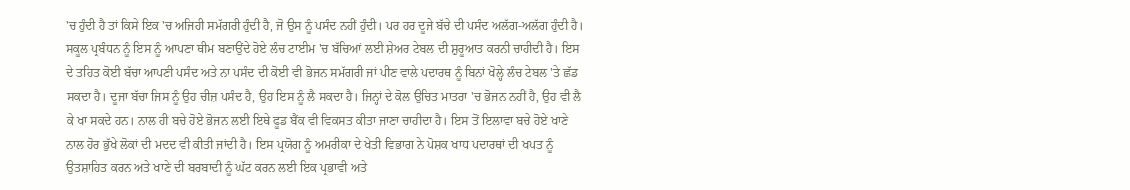'ਚ ਹੁੰਦੀ ਹੈ ਤਾਂ ਕਿਸੇ ਇਕ 'ਚ ਅਜਿਹੀ ਸਮੱਗਰੀ ਹੁੰਦੀ ਹੈ, ਜੋ ਉਸ ਨੂੰ ਪਸੰਦ ਨਹੀਂ ਹੁੰਦੀ। ਪਰ ਹਰ ਦੂਜੇ ਬੱਚੇ ਦੀ ਪਸੰਦ ਅਲੱਗ-ਅਲੱਗ ਹੁੰਦੀ ਹੈ। ਸਕੂਲ ਪ੍ਰਬੰਧਨ ਨੂੰ ਇਸ ਨੂੰ ਆਪਣਾ ਥੀਮ ਬਣਾਉਂਦੇ ਹੋਏ ਲੰਚ ਟਾਈਮ 'ਚ ਬੱਚਿਆਂ ਲਈ ਸ਼ੇਅਰ ਟੇਬਲ ਦੀ ਸ਼ੁਰੂਆਤ ਕਰਨੀ ਚਾਹੀਦੀ ਹੈ। ਇਸ ਦੇ ਤਹਿਤ ਕੋਈ ਬੱਚਾ ਆਪਣੀ ਪਸੰਦ ਅਤੇ ਨਾ ਪਸੰਦ ਦੀ ਕੋਈ ਵੀ ਭੋਜਨ ਸਮੱਗਰੀ ਜਾਂ ਪੀਣ ਵਾਲੇ ਪਦਾਰਥ ਨੂੰ ਬਿਨਾਂ ਖੋਲ੍ਹੇ ਲੰਚ ਟੇਬਲ 'ਤੇ ਛੱਡ ਸਕਦਾ ਹੈ। ਦੂਜਾ ਬੱਚਾ ਜਿਸ ਨੂੰ ਉਹ ਚੀਜ਼ ਪਸੰਦ ਹੈ, ਉਹ ਇਸ ਨੂੰ ਲੈ ਸਕਦਾ ਹੈ। ਜਿਨ੍ਹਾਂ ਦੇ ਕੋਲ ਉਚਿਤ ਮਾਤਰਾ 'ਚ ਭੋਜਨ ਨਹੀਂ ਹੈ, ਉਹ ਵੀ ਲੈ ਕੇ ਖਾ ਸਕਦੇ ਹਨ। ਨਾਲ ਹੀ ਬਚੇ ਹੋਏ ਭੋਜਨ ਲਈ ਇਥੇ ਫੂਡ ਬੈਂਕ ਵੀ ਵਿਕਸਤ ਕੀਤਾ ਜਾਣਾ ਚਾਹੀਦਾ ਹੈ। ਇਸ ਤੋਂ ਇਲਾਵਾ ਬਚੇ ਹੋਏ ਖਾਣੇ ਨਾਲ ਹੋਰ ਭੁੱਖੇ ਲੋਕਾਂ ਦੀ ਮਦਦ ਵੀ ਕੀਤੀ ਜਾਂਦੀ ਹੈ। ਇਸ ਪ੍ਰਯੋਗ ਨੂੰ ਅਮਰੀਕਾ ਦੇ ਖੇਤੀ ਵਿਭਾਗ ਨੇ ਪੋਸ਼ਕ ਖਾਧ ਪਦਾਰਥਾਂ ਦੀ ਖਪਤ ਨੂੰ ਉਤਸ਼ਾਹਿਤ ਕਰਨ ਅਤੇ ਖਾਣੇ ਦੀ ਬਰਬਾਦੀ ਨੂੰ ਘੱਟ ਕਰਨ ਲਈ ਇਕ ਪ੍ਰਭਾਵੀ ਅਤੇ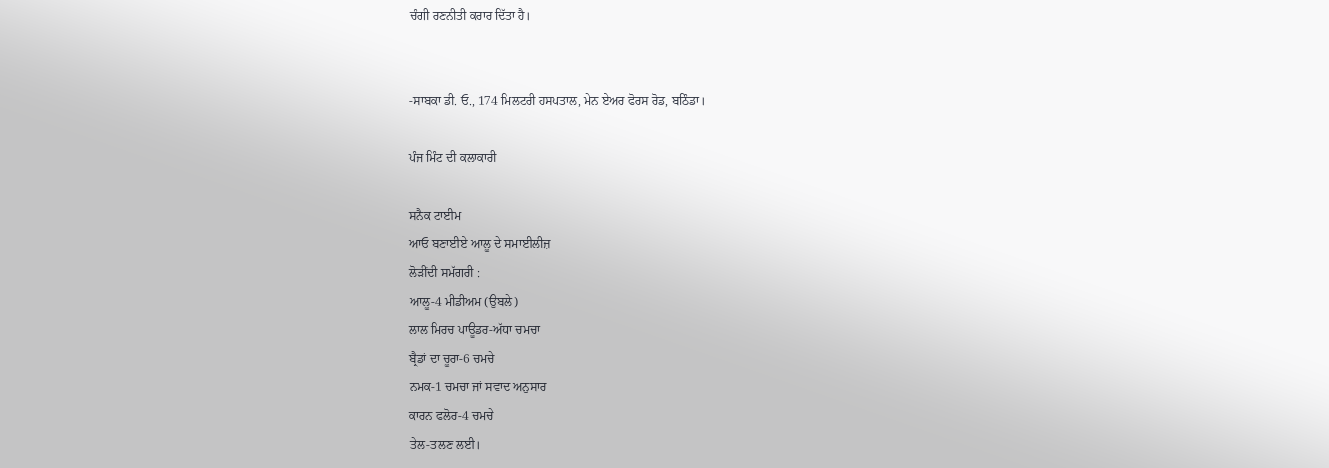ਚੰਗੀ ਰਣਨੀਤੀ ਕਰਾਰ ਦਿੱਤਾ ਹੈ।


-ਸਾਬਕਾ ਡੀ. ਓ., 174 ਮਿਲਟਰੀ ਹਸਪਤਾਲ, ਮੇਨ ਏਅਰ ਫੋਰਸ ਰੋਡ, ਬਠਿੰਡਾ।

ਪੰਜ ਮਿੰਟ ਦੀ ਕਲਾਕਾਰੀ

ਸਨੈਕ ਟਾਈਮ
ਆਓ ਬਣਾਈਏ ਆਲੂ ਦੇ ਸਮਾਈਲੀਜ਼
ਲੋੜੀਂਦੀ ਸਮੱਗਰੀ :
ਆਲੂ-4 ਮੀਡੀਅਮ (ਉਬਲੇ)
ਲਾਲ ਮਿਰਚ ਪਾਊਡਰ-ਅੱਧਾ ਚਮਚਾ
ਬ੍ਰੈਡਾਂ ਦਾ ਚੂਰਾ-6 ਚਮਚੇ
ਨਮਕ-1 ਚਮਚਾ ਜਾਂ ਸਵਾਦ ਅਨੁਸਾਰ
ਕਾਰਨ ਫਲੋਰ-4 ਚਮਚੇ
ਤੇਲ-ਤਲਣ ਲਈ।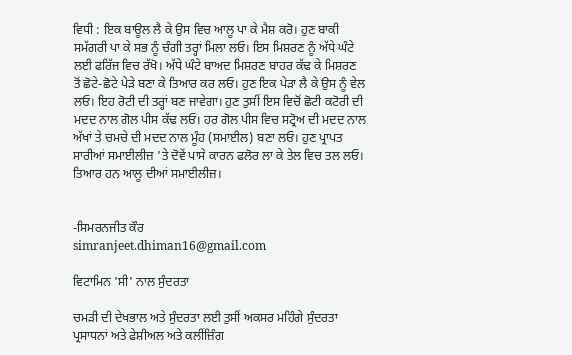ਵਿਧੀ : ਇਕ ਬਾਊਲ ਲੈ ਕੇ ਉਸ ਵਿਚ ਆਲੂ ਪਾ ਕੇ ਮੈਸ਼ ਕਰੋ। ਹੁਣ ਬਾਕੀ ਸਮੱਗਰੀ ਪਾ ਕੇ ਸਭ ਨੂੰ ਚੰਗੀ ਤਰ੍ਹਾਂ ਮਿਲਾ ਲਓ। ਇਸ ਮਿਸ਼ਰਣ ਨੂੰ ਅੱਧੇ ਘੰਟੇ ਲਈ ਫਰਿੱਜ ਵਿਚ ਰੱਖੋ। ਅੱਧੇ ਘੰਟੇ ਬਾਅਦ ਮਿਸ਼ਰਣ ਬਾਹਰ ਕੱਢ ਕੇ ਮਿਸ਼ਰਣ ਤੋਂ ਛੋਟੇ-ਛੋਟੇ ਪੇੜੇ ਬਣਾ ਕੇ ਤਿਆਰ ਕਰ ਲਓ। ਹੁਣ ਇਕ ਪੇੜਾ ਲੈ ਕੇ ਉਸ ਨੂੰ ਵੇਲ ਲਓ। ਇਹ ਰੋਟੀ ਦੀ ਤਰ੍ਹਾਂ ਬਣ ਜਾਵੇਗਾ। ਹੁਣ ਤੁਸੀਂ ਇਸ ਵਿਚੋਂ ਛੋਟੀ ਕਟੋਰੀ ਦੀ ਮਦਦ ਨਾਲ ਗੋਲ ਪੀਸ ਕੱਢ ਲਓ। ਹਰ ਗੋਲ ਪੀਸ ਵਿਚ ਸਟ੍ਰੋਅ ਦੀ ਮਦਦ ਨਾਲ ਅੱਖਾਂ ਤੇ ਚਮਚੇ ਦੀ ਮਦਦ ਨਾਲ ਮੂੰਹ (ਸਮਾਈਲ) ਬਣਾ ਲਓ। ਹੁਣ ਪ੍ਰਾਪਤ ਸਾਰੀਆਂ ਸਮਾਈਲੀਜ਼ 'ਤੇ ਦੋਵੇਂ ਪਾਸੇ ਕਾਰਨ ਫਲੋਰ ਲਾ ਕੇ ਤੇਲ ਵਿਚ ਤਲ ਲਓ। ਤਿਆਰ ਹਨ ਆਲੂ ਦੀਆਂ ਸਮਾਈਲੀਜ਼।


-ਸਿਮਰਨਜੀਤ ਕੌਰ
simranjeet.dhiman16@gmail.com

ਵਿਟਾਮਿਨ 'ਸੀ' ਨਾਲ ਸੁੰਦਰਤਾ

ਚਮੜੀ ਦੀ ਦੇਖਭਾਲ ਅਤੇ ਸੁੰਦਰਤਾ ਲਈ ਤੁਸੀਂ ਅਕਸਰ ਮਹਿੰਗੇ ਸੁੰਦਰਤਾ ਪ੍ਰਸਾਧਨਾਂ ਅਤੇ ਫੇਸ਼ੀਅਲ ਅਤੇ ਕਲੀਂਜ਼ਿੰਗ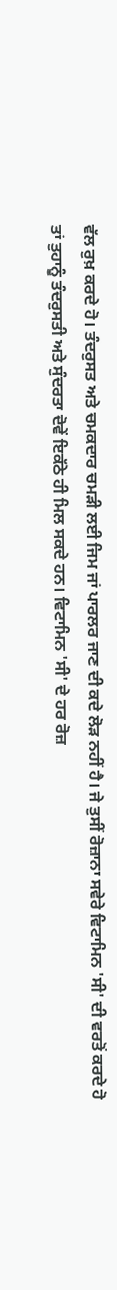ਵੱਲ ਰੁਖ਼ ਕਰਦੇ ਹੋ। ਤੰਦਰੁਸਤ ਅਤੇ ਚਮਕਦਾਰ ਚਮੜੀ ਲਈ ਜਿਮ ਜਾਂ ਪਾਰਲਰ ਜਾਣ ਦੀ ਕਦੇ ਲੋੜ ਨਹੀਂ ਹੈ। ਜੇ ਤੁਸੀਂ ਰੋਜ਼ਾਨਾ ਸਵੇਰੇ ਵਿਟਾਮਿਨ 'ਸੀ' ਦੀ ਵਰਤੋਂ ਕਰਦੇ ਹੋ ਤਾਂ ਤੁਹਾਨੂੰ ਤੰਦਰੁਸਤੀ ਅਤੇ ਸੁੰਦਰਤਾ ਦੋਵੇਂ ਇਕੱਠੇ ਹੀ ਮਿਲ ਸਕਦੇ ਹਨ। ਵਿਟਾਮਿਨ 'ਸੀ' ਦੇ ਹਰ ਰੋਜ਼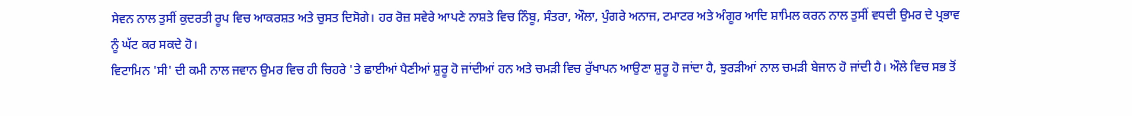ਸੇਵਨ ਨਾਲ ਤੁਸੀਂ ਕੁਦਰਤੀ ਰੂਪ ਵਿਚ ਆਕਰਸ਼ਤ ਅਤੇ ਚੁਸਤ ਦਿਸੋਗੇ। ਹਰ ਰੋਜ਼ ਸਵੇਰੇ ਆਪਣੇ ਨਾਸ਼ਤੇ ਵਿਚ ਨਿੰਬੂ, ਸੰਤਰਾ, ਔਲਾ, ਪੁੰਗਰੇ ਅਨਾਜ, ਟਮਾਟਰ ਅਤੇ ਅੰਗੂਰ ਆਦਿ ਸ਼ਾਮਿਲ ਕਰਨ ਨਾਲ ਤੁਸੀਂ ਵਧਦੀ ਉਮਰ ਦੇ ਪ੍ਰਭਾਵ ਨੂੰ ਘੱਟ ਕਰ ਸਕਦੇ ਹੋ।
ਵਿਟਾਮਿਨ 'ਸੀ' ਦੀ ਕਮੀ ਨਾਲ ਜਵਾਨ ਉਮਰ ਵਿਚ ਹੀ ਚਿਹਰੇ 'ਤੇ ਛਾਈਆਂ ਪੈਣੀਆਂ ਸ਼ੁਰੂ ਹੋ ਜਾਂਦੀਆਂ ਹਨ ਅਤੇ ਚਮੜੀ ਵਿਚ ਰੁੱਖਾਪਨ ਆਉਣਾ ਸ਼ੁਰੂ ਹੋ ਜਾਂਦਾ ਹੈ, ਝੁਰੜੀਆਂ ਨਾਲ ਚਮੜੀ ਬੇਜਾਨ ਹੋ ਜਾਂਦੀ ਹੈ। ਔਲੇ ਵਿਚ ਸਭ ਤੋਂ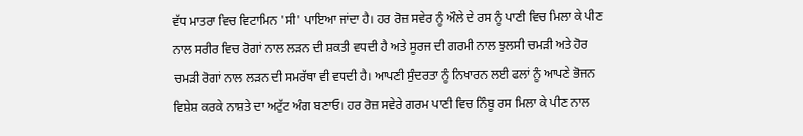ਵੱਧ ਮਾਤਰਾ ਵਿਚ ਵਿਟਾਮਿਨ 'ਸੀ' ਪਾਇਆ ਜਾਂਦਾ ਹੈ। ਹਰ ਰੋਜ਼ ਸਵੇਰ ਨੂੰ ਔਲੇ ਦੇ ਰਸ ਨੂੰ ਪਾਣੀ ਵਿਚ ਮਿਲਾ ਕੇ ਪੀਣ ਨਾਲ ਸਰੀਰ ਵਿਚ ਰੋਗਾਂ ਨਾਲ ਲੜਨ ਦੀ ਸ਼ਕਤੀ ਵਧਦੀ ਹੈ ਅਤੇ ਸੂਰਜ ਦੀ ਗਰਮੀ ਨਾਲ ਝੁਲਸੀ ਚਮੜੀ ਅਤੇ ਹੋਰ ਚਮੜੀ ਰੋਗਾਂ ਨਾਲ ਲੜਨ ਦੀ ਸਮਰੱਥਾ ਵੀ ਵਧਦੀ ਹੈ। ਆਪਣੀ ਸੁੰਦਰਤਾ ਨੂੰ ਨਿਖਾਰਨ ਲਈ ਫਲਾਂ ਨੂੰ ਆਪਣੇ ਭੋਜਨ ਵਿਸ਼ੇਸ਼ ਕਰਕੇ ਨਾਸ਼ਤੇ ਦਾ ਅਟੁੱਟ ਅੰਗ ਬਣਾਓ। ਹਰ ਰੋਜ਼ ਸਵੇਰੇ ਗਰਮ ਪਾਣੀ ਵਿਚ ਨਿੰਬੂ ਰਸ ਮਿਲਾ ਕੇ ਪੀਣ ਨਾਲ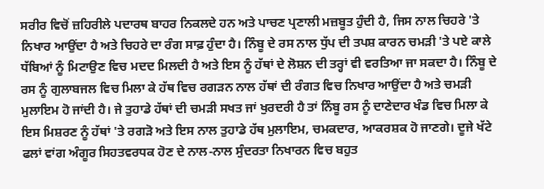ਸਰੀਰ ਵਿਚੋਂ ਜ਼ਹਿਰੀਲੇ ਪਦਾਰਥ ਬਾਹਰ ਨਿਕਲਦੇ ਹਨ ਅਤੇ ਪਾਚਣ ਪ੍ਰਣਾਲੀ ਮਜ਼ਬੂਤ ਹੁੰਦੀ ਹੈ, ਜਿਸ ਨਾਲ ਚਿਹਰੇ 'ਤੇ ਨਿਖਾਰ ਆਉਂਦਾ ਹੈ ਅਤੇ ਚਿਹਰੇ ਦਾ ਰੰਗ ਸਾਫ਼ ਹੁੰਦਾ ਹੈ। ਨਿੰਬੂ ਦੇ ਰਸ ਨਾਲ ਧੁੱਪ ਦੀ ਤਪਸ਼ ਕਾਰਨ ਚਮੜੀ 'ਤੇ ਪਏ ਕਾਲੇ ਧੱਬਿਆਂ ਨੂੰ ਮਿਟਾਉਣ ਵਿਚ ਮਦਦ ਮਿਲਦੀ ਹੈ ਅਤੇ ਇਸ ਨੂੰ ਹੱਥਾਂ ਦੇ ਲੋਸ਼ਨ ਦੀ ਤਰ੍ਹਾਂ ਵੀ ਵਰਤਿਆ ਜਾ ਸਕਦਾ ਹੈ। ਨਿੰਬੂ ਦੇ ਰਸ ਨੂੰ ਗੁਲਾਬਜਲ ਵਿਚ ਮਿਲਾ ਕੇ ਹੱਥ ਵਿਚ ਰਗੜਨ ਨਾਲ ਹੱਥਾਂ ਦੀ ਰੰਗਤ ਵਿਚ ਨਿਖਾਰ ਆਉਂਦਾ ਹੈ ਅਤੇ ਚਮੜੀ ਮੁਲਾਇਮ ਹੋ ਜਾਂਦੀ ਹੈ। ਜੇ ਤੁਹਾਡੇ ਹੱਥਾਂ ਦੀ ਚਮੜੀ ਸਖਤ ਜਾਂ ਖੁਰਦਰੀ ਹੈ ਤਾਂ ਨਿੰਬੂ ਰਸ ਨੂੰ ਦਾਣੇਦਾਰ ਖੰਡ ਵਿਚ ਮਿਲਾ ਕੇ ਇਸ ਮਿਸ਼ਰਣ ਨੂੰ ਹੱਥਾਂ 'ਤੇ ਰਗੜੋ ਅਤੇ ਇਸ ਨਾਲ ਤੁਹਾਡੇ ਹੱਥ ਮੁਲਾਇਮ, ਚਮਕਦਾਰ, ਆਕਰਸ਼ਕ ਹੋ ਜਾਣਗੇ। ਦੂਜੇ ਖੱਟੇ ਫਲਾਂ ਵਾਂਗ ਅੰਗੂਰ ਸਿਹਤਵਰਧਕ ਹੋਣ ਦੇ ਨਾਲ-ਨਾਲ ਸੁੰਦਰਤਾ ਨਿਖਾਰਨ ਵਿਚ ਬਹੁਤ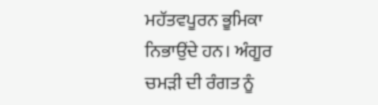ਮਹੱਤਵਪੂਰਨ ਭੂਮਿਕਾ ਨਿਭਾਉਂਦੇ ਹਨ। ਅੰਗੂਰ ਚਮੜੀ ਦੀ ਰੰਗਤ ਨੂੰ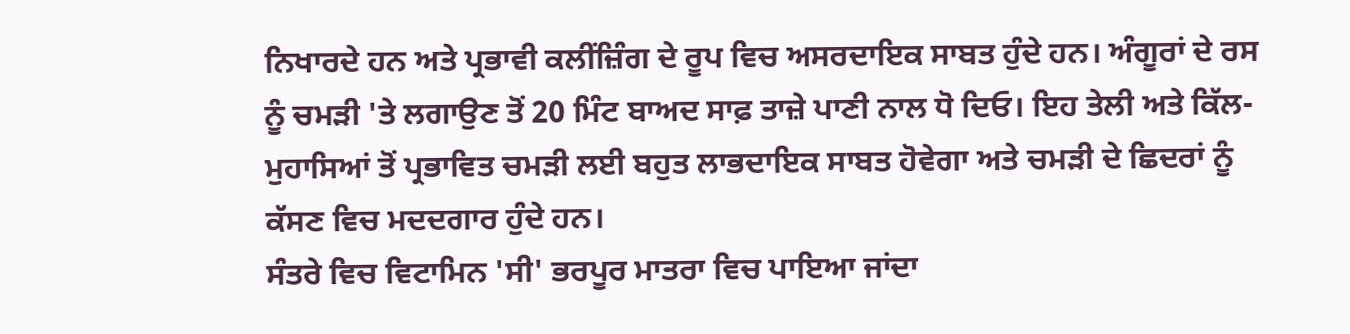ਨਿਖਾਰਦੇ ਹਨ ਅਤੇ ਪ੍ਰਭਾਵੀ ਕਲੀਂਜ਼ਿੰਗ ਦੇ ਰੂਪ ਵਿਚ ਅਸਰਦਾਇਕ ਸਾਬਤ ਹੁੰਦੇ ਹਨ। ਅੰਗੂਰਾਂ ਦੇ ਰਸ ਨੂੰ ਚਮੜੀ 'ਤੇ ਲਗਾਉਣ ਤੋਂ 20 ਮਿੰਟ ਬਾਅਦ ਸਾਫ਼ ਤਾਜ਼ੇ ਪਾਣੀ ਨਾਲ ਧੋ ਦਿਓ। ਇਹ ਤੇਲੀ ਅਤੇ ਕਿੱਲ-ਮੁਹਾਸਿਆਂ ਤੋਂ ਪ੍ਰਭਾਵਿਤ ਚਮੜੀ ਲਈ ਬਹੁਤ ਲਾਭਦਾਇਕ ਸਾਬਤ ਹੋਵੇਗਾ ਅਤੇ ਚਮੜੀ ਦੇ ਛਿਦਰਾਂ ਨੂੰ ਕੱਸਣ ਵਿਚ ਮਦਦਗਾਰ ਹੁੰਦੇ ਹਨ।
ਸੰਤਰੇ ਵਿਚ ਵਿਟਾਮਿਨ 'ਸੀ' ਭਰਪੂਰ ਮਾਤਰਾ ਵਿਚ ਪਾਇਆ ਜਾਂਦਾ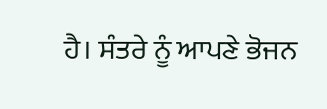ਹੈ। ਸੰਤਰੇ ਨੂੰ ਆਪਣੇ ਭੋਜਨ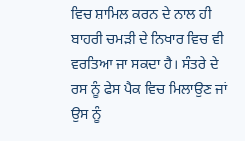ਵਿਚ ਸ਼ਾਮਿਲ ਕਰਨ ਦੇ ਨਾਲ ਹੀ ਬਾਹਰੀ ਚਮੜੀ ਦੇ ਨਿਖਾਰ ਵਿਚ ਵੀ ਵਰਤਿਆ ਜਾ ਸਕਦਾ ਹੈ। ਸੰਤਰੇ ਦੇ ਰਸ ਨੂੰ ਫੇਸ ਪੈਕ ਵਿਚ ਮਿਲਾਉਣ ਜਾਂ ਉਸ ਨੂੰ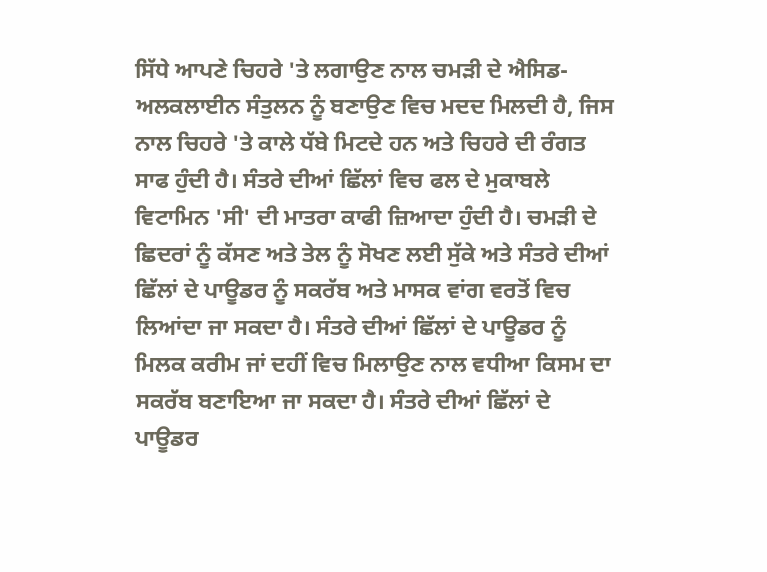ਸਿੱਧੇ ਆਪਣੇ ਚਿਹਰੇ 'ਤੇ ਲਗਾਉਣ ਨਾਲ ਚਮੜੀ ਦੇ ਐਸਿਡ-ਅਲਕਲਾਈਨ ਸੰਤੁਲਨ ਨੂੰ ਬਣਾਉਣ ਵਿਚ ਮਦਦ ਮਿਲਦੀ ਹੈ, ਜਿਸ ਨਾਲ ਚਿਹਰੇ 'ਤੇ ਕਾਲੇ ਧੱਬੇ ਮਿਟਦੇ ਹਨ ਅਤੇ ਚਿਹਰੇ ਦੀ ਰੰਗਤ ਸਾਫ ਹੁੰਦੀ ਹੈ। ਸੰਤਰੇ ਦੀਆਂ ਛਿੱਲਾਂ ਵਿਚ ਫਲ ਦੇ ਮੁਕਾਬਲੇ ਵਿਟਾਮਿਨ 'ਸੀ' ਦੀ ਮਾਤਰਾ ਕਾਫੀ ਜ਼ਿਆਦਾ ਹੁੰਦੀ ਹੈ। ਚਮੜੀ ਦੇ ਛਿਦਰਾਂ ਨੂੰ ਕੱਸਣ ਅਤੇ ਤੇਲ ਨੂੰ ਸੋਖਣ ਲਈ ਸੁੱਕੇ ਅਤੇ ਸੰਤਰੇ ਦੀਆਂ ਛਿੱਲਾਂ ਦੇ ਪਾਊਡਰ ਨੂੰ ਸਕਰੱਬ ਅਤੇ ਮਾਸਕ ਵਾਂਗ ਵਰਤੋਂ ਵਿਚ ਲਿਆਂਦਾ ਜਾ ਸਕਦਾ ਹੈ। ਸੰਤਰੇ ਦੀਆਂ ਛਿੱਲਾਂ ਦੇ ਪਾਊਡਰ ਨੂੰ ਮਿਲਕ ਕਰੀਮ ਜਾਂ ਦਹੀਂ ਵਿਚ ਮਿਲਾਉਣ ਨਾਲ ਵਧੀਆ ਕਿਸਮ ਦਾ ਸਕਰੱਬ ਬਣਾਇਆ ਜਾ ਸਕਦਾ ਹੈ। ਸੰਤਰੇ ਦੀਆਂ ਛਿੱਲਾਂ ਦੇ ਪਾਊਡਰ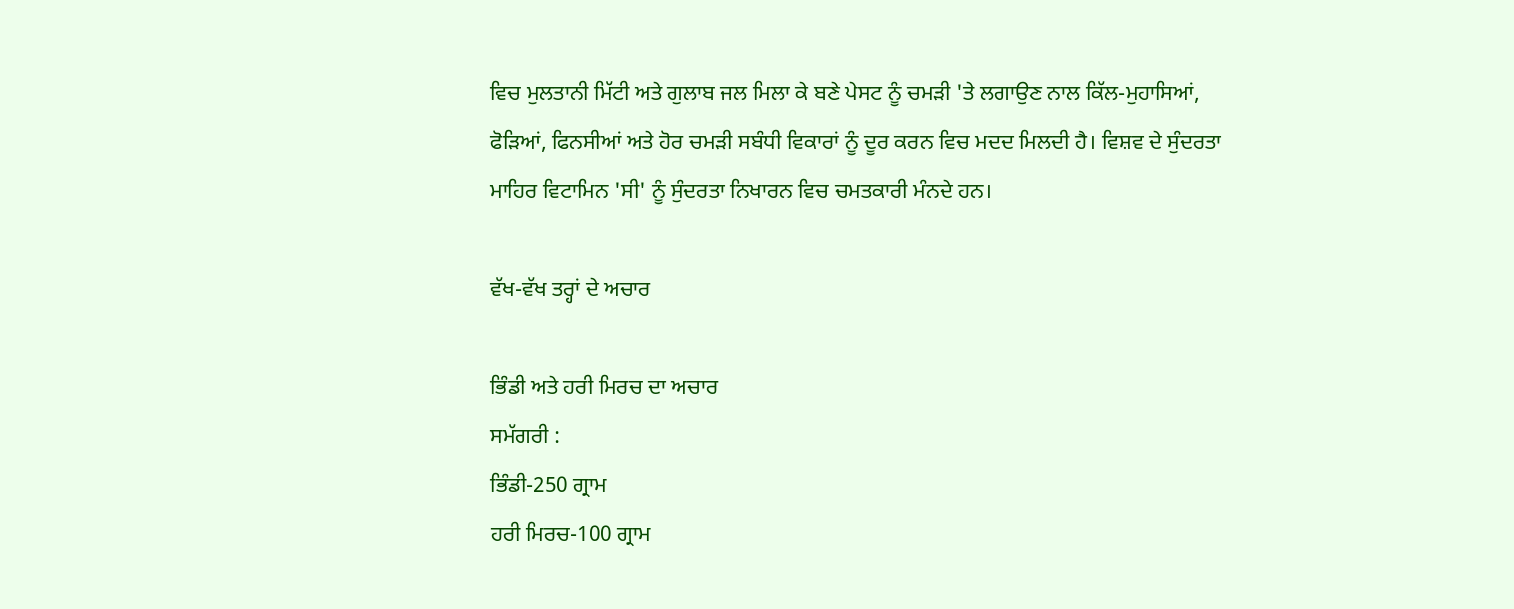ਵਿਚ ਮੁਲਤਾਨੀ ਮਿੱਟੀ ਅਤੇ ਗੁਲਾਬ ਜਲ ਮਿਲਾ ਕੇ ਬਣੇ ਪੇਸਟ ਨੂੰ ਚਮੜੀ 'ਤੇ ਲਗਾਉਣ ਨਾਲ ਕਿੱਲ-ਮੁਹਾਸਿਆਂ, ਫੋੜਿਆਂ, ਫਿਨਸੀਆਂ ਅਤੇ ਹੋਰ ਚਮੜੀ ਸਬੰਧੀ ਵਿਕਾਰਾਂ ਨੂੰ ਦੂਰ ਕਰਨ ਵਿਚ ਮਦਦ ਮਿਲਦੀ ਹੈ। ਵਿਸ਼ਵ ਦੇ ਸੁੰਦਰਤਾ ਮਾਹਿਰ ਵਿਟਾਮਿਨ 'ਸੀ' ਨੂੰ ਸੁੰਦਰਤਾ ਨਿਖਾਰਨ ਵਿਚ ਚਮਤਕਾਰੀ ਮੰਨਦੇ ਹਨ।

ਵੱਖ-ਵੱਖ ਤਰ੍ਹਾਂ ਦੇ ਅਚਾਰ

ਭਿੰਡੀ ਅਤੇ ਹਰੀ ਮਿਰਚ ਦਾ ਅਚਾਰ
ਸਮੱਗਰੀ :
ਭਿੰਡੀ-250 ਗ੍ਰਾਮ
ਹਰੀ ਮਿਰਚ-100 ਗ੍ਰਾਮ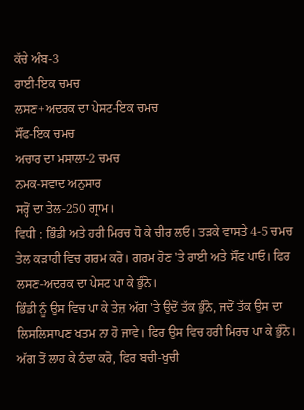ਕੱਚੇ ਅੰਬ-3
ਰਾਈ-ਇਕ ਚਮਚ
ਲਸਣ+ਅਦਰਕ ਦਾ ਪੇਸਟ-ਇਕ ਚਮਚ
ਸੌਂਫ-ਇਕ ਚਮਚ
ਅਚਾਰ ਦਾ ਮਸਾਲਾ-2 ਚਮਚ
ਨਮਕ-ਸਵਾਦ ਅਨੁਸਾਰ
ਸਰ੍ਹੋਂ ਦਾ ਤੇਲ-250 ਗ੍ਰਾਮ।
ਵਿਧੀ : ਭਿੰਡੀ ਅਤੇ ਹਰੀ ਮਿਰਚ ਧੋ ਕੇ ਚੀਰ ਲਓ। ਤੜਕੇ ਵਾਸਤੇ 4-5 ਚਮਚ ਤੇਲ ਕੜਾਹੀ ਵਿਚ ਗਰਮ ਕਰੋ। ਗਰਮ ਹੋਣ 'ਤੇ ਰਾਈ ਅਤੇ ਸੌਂਫ ਪਾਓ। ਫਿਰ ਲਸਣ-ਅਦਰਕ ਦਾ ਪੇਸਟ ਪਾ ਕੇ ਭੁੰਨੋ।
ਭਿੰਡੀ ਨੂੰ ਉਸ ਵਿਚ ਪਾ ਕੇ ਤੇਜ਼ ਅੱਗ 'ਤੇ ਉਦੋਂ ਤੱਕ ਭੁੰਨੋ, ਜਦੋਂ ਤੱਕ ਉਸ ਦਾ ਲਿਸਲਿਸਾਪਣ ਖਤਮ ਨਾ ਹੋ ਜਾਵੇ। ਫਿਰ ਉਸ ਵਿਚ ਹਰੀ ਮਿਰਚ ਪਾ ਕੇ ਭੁੰਨੋ। ਅੱਗ ਤੋਂ ਲਾਹ ਕੇ ਠੰਢਾ ਕਰੋ, ਫਿਰ ਬਚੀ-ਖੁਚੀ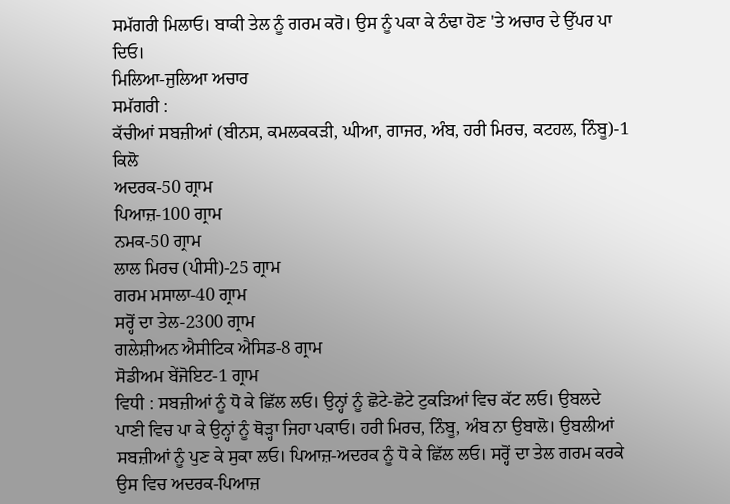ਸਮੱਗਰੀ ਮਿਲਾਓ। ਬਾਕੀ ਤੇਲ ਨੂੰ ਗਰਮ ਕਰੋ। ਉਸ ਨੂੰ ਪਕਾ ਕੇ ਠੰਢਾ ਹੋਣ 'ਤੇ ਅਚਾਰ ਦੇ ਉੱਪਰ ਪਾ ਦਿਓ।
ਮਿਲਿਆ-ਜੁਲਿਆ ਅਚਾਰ
ਸਮੱਗਰੀ :
ਕੱਚੀਆਂ ਸਬਜ਼ੀਆਂ (ਬੀਨਸ, ਕਮਲਕਕੜੀ, ਘੀਆ, ਗਾਜਰ, ਅੰਬ, ਹਰੀ ਮਿਰਚ, ਕਟਹਲ, ਨਿੰਬੂ)-1 ਕਿਲੋ
ਅਦਰਕ-50 ਗ੍ਰਾਮ
ਪਿਆਜ਼-100 ਗ੍ਰਾਮ
ਨਮਕ-50 ਗ੍ਰਾਮ
ਲਾਲ ਮਿਰਚ (ਪੀਸੀ)-25 ਗ੍ਰਾਮ
ਗਰਮ ਮਸਾਲਾ-40 ਗ੍ਰਾਮ
ਸਰ੍ਹੋਂ ਦਾ ਤੇਲ-2300 ਗ੍ਰਾਮ
ਗਲੇਸ਼ੀਅਨ ਐਸੀਟਿਕ ਐਸਿਡ-8 ਗ੍ਰਾਮ
ਸੋਡੀਅਮ ਬੇਂਜੋਇਟ-1 ਗ੍ਰਾਮ
ਵਿਧੀ : ਸਬਜ਼ੀਆਂ ਨੂੰ ਧੋ ਕੇ ਛਿੱਲ ਲਓ। ਉਨ੍ਹਾਂ ਨੂੰ ਛੋਟੇ-ਛੋਟੇ ਟੁਕੜਿਆਂ ਵਿਚ ਕੱਟ ਲਓ। ਉਬਲਦੇ ਪਾਣੀ ਵਿਚ ਪਾ ਕੇ ਉਨ੍ਹਾਂ ਨੂੰ ਥੋੜ੍ਹਾ ਜਿਹਾ ਪਕਾਓ। ਹਰੀ ਮਿਰਚ, ਨਿੰਬੂ, ਅੰਬ ਨਾ ਉਬਾਲੋ। ਉਬਲੀਆਂ ਸਬਜ਼ੀਆਂ ਨੂੰ ਪੁਣ ਕੇ ਸੁਕਾ ਲਓ। ਪਿਆਜ਼-ਅਦਰਕ ਨੂੰ ਧੋ ਕੇ ਛਿੱਲ ਲਓ। ਸਰ੍ਹੋਂ ਦਾ ਤੇਲ ਗਰਮ ਕਰਕੇ ਉਸ ਵਿਚ ਅਦਰਕ-ਪਿਆਜ਼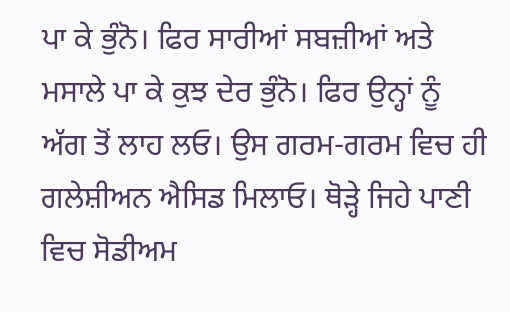ਪਾ ਕੇ ਭੁੰਨੋ। ਫਿਰ ਸਾਰੀਆਂ ਸਬਜ਼ੀਆਂ ਅਤੇ ਮਸਾਲੇ ਪਾ ਕੇ ਕੁਝ ਦੇਰ ਭੁੰਨੋ। ਫਿਰ ਉਨ੍ਹਾਂ ਨੂੰ ਅੱਗ ਤੋਂ ਲਾਹ ਲਓ। ਉਸ ਗਰਮ-ਗਰਮ ਵਿਚ ਹੀ ਗਲੇਸ਼ੀਅਨ ਐਸਿਡ ਮਿਲਾਓ। ਥੋੜ੍ਹੇ ਜਿਹੇ ਪਾਣੀ ਵਿਚ ਸੋਡੀਅਮ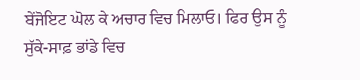ਬੇਂਜੋਇਟ ਘੋਲ ਕੇ ਅਚਾਰ ਵਿਚ ਮਿਲਾਓ। ਫਿਰ ਉਸ ਨੂੰ ਸੁੱਕੇ-ਸਾਫ਼ ਭਾਂਡੇ ਵਿਚ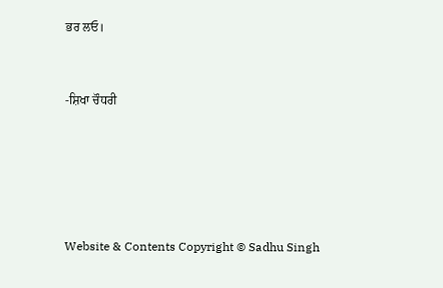ਭਰ ਲਓ।


-ਸ਼ਿਖਾ ਚੌਧਰੀ





Website & Contents Copyright © Sadhu Singh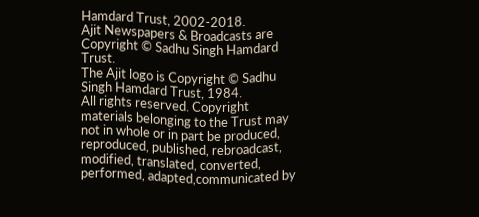Hamdard Trust, 2002-2018.
Ajit Newspapers & Broadcasts are Copyright © Sadhu Singh Hamdard Trust.
The Ajit logo is Copyright © Sadhu Singh Hamdard Trust, 1984.
All rights reserved. Copyright materials belonging to the Trust may not in whole or in part be produced, reproduced, published, rebroadcast, modified, translated, converted, performed, adapted,communicated by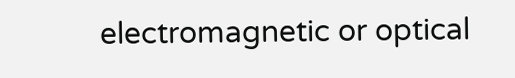electromagnetic or optical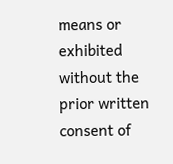means or exhibited without the prior written consent of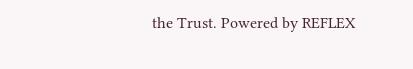the Trust. Powered by REFLEX